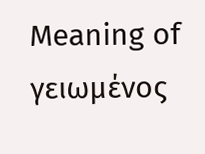Meaning of γειωμένος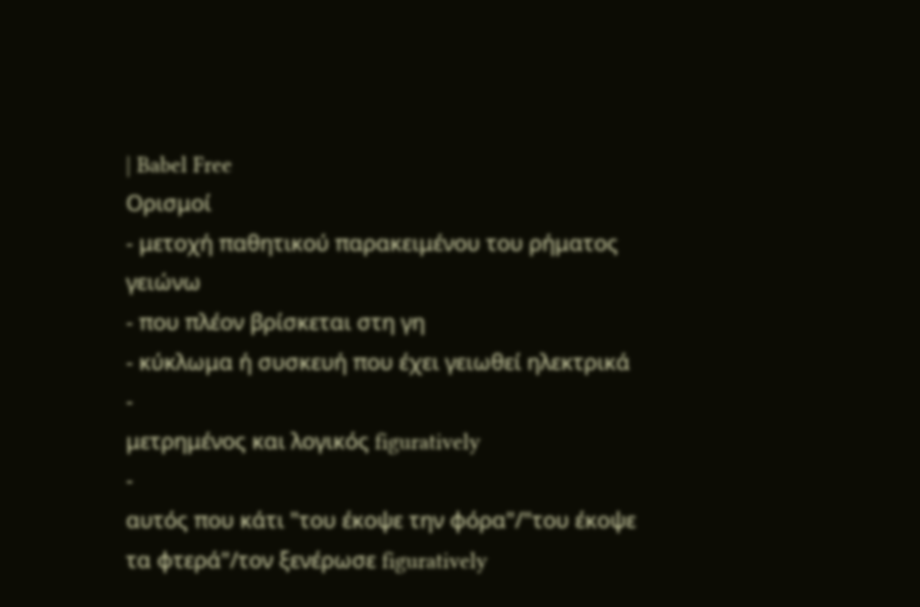| Babel Free
Ορισμοί
- μετοχή παθητικού παρακειμένου του ρήματος γειώνω
- που πλέον βρίσκεται στη γη
- κύκλωμα ή συσκευή που έχει γειωθεί ηλεκτρικά
-
μετρημένος και λογικός figuratively
-
αυτός που κάτι "του έκοψε την φόρα"/"του έκοψε τα φτερά"/τον ξενέρωσε figuratively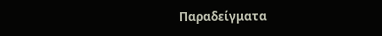Παραδείγματα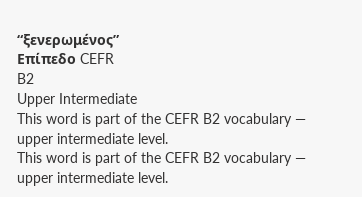“ξενερωμένος”
Επίπεδο CEFR
B2
Upper Intermediate
This word is part of the CEFR B2 vocabulary — upper intermediate level.
This word is part of the CEFR B2 vocabulary — upper intermediate level.